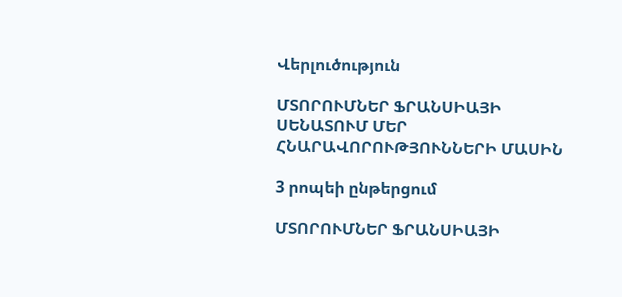Վերլուծություն

ՄՏՈՐՈՒՄՆԵՐ ՖՐԱՆՍԻԱՅԻ ՍԵՆԱՏՈՒՄ ՄԵՐ ՀՆԱՐԱՎՈՐՈՒԹՅՈՒՆՆԵՐԻ ՄԱՍԻՆ

3 րոպեի ընթերցում

ՄՏՈՐՈՒՄՆԵՐ ՖՐԱՆՍԻԱՅԻ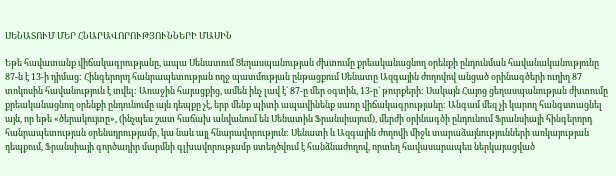ՍԵՆԱՏՈՒՄ ՄԵՐ ՀՆԱՐԱՎՈՐՈՒԹՅՈՒՆՆԵՐԻ ՄԱՍԻՆ

Եթե հավատանք վիճակագրությանը, ապա Սենատում Ցեղասպանության ժխտումը քրեականացնող օրենքի ընդունման հավանականությունը 87-ն է 13-ի դիմաց: Հինգերորդ հանրապետության ողջ պատմության ընթացքում Սենատը Ազգային ժողովով անցած օրինագծերի ուղիղ 87 տոկոսին հավանություն է տվել: Առաջին հայացքից, ամեն ինչ լավ է` 87-ը մեր օգտին, 13-ը` թուրքերի: Սակայն Հայոց ցեղասպանության ժխտումը քրեականացնող օրենքի ընդունումը այն դեպքը չէ, երբ մենք պիտի ապավինենք սառը վիճակագրությանը: Անգամ մեզ չի կարող հանգստացնել այն, որ եթե «ծերակույտը», (ինչպես շատ հաճախ անվանում են Սենատին Ֆրանսիայում), մերժի օրինագծի ընդունում Ֆրանսիայի հինգերորդ հանրապետության օրենսդրությամբ, կա նաև այլ հնարավորություն: Սենատի և Ազգային ժողովի միջև տարաձայնությունների առկայության դեպքում, Ֆրանսիայի գործադիր մարմնի գլխավորությամբ ստեղծվում է հանձնաժողով, որտեղ հավասարապես ներկայացված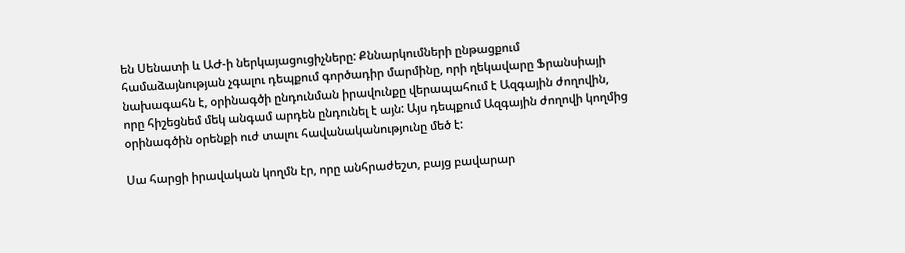են Սենատի և ԱԺ-ի ներկայացուցիչները: Քննարկումների ընթացքում համաձայնության չգալու դեպքում գործադիր մարմինը, որի ղեկավարը Ֆրանսիայի նախագահն է, օրինագծի ընդունման իրավունքը վերապահում է Ազգային ժողովին, որը հիշեցնեմ մեկ անգամ արդեն ընդունել է այն: Այս դեպքում Ազգային ժողովի կողմից օրինագծին օրենքի ուժ տալու հավանականությունը մեծ է:

Սա հարցի իրավական կողմն էր, որը անհրաժեշտ, բայց բավարար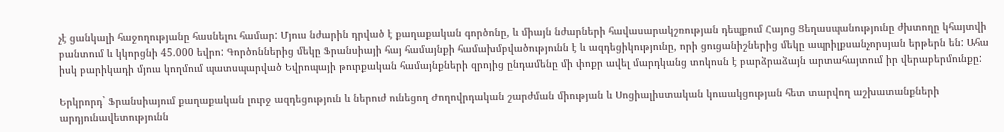չէ ցանկալի հաջողությանը հասնելու համար: Մյուս նժարին դրված է քաղաքական գործոնը, և միայն նժարների հավասարակշռության դեպքում Հայոց Ցեղասպանությունը ժխտողը կհայտվի բանտում և կկորցնի 45.000 եվրո: Գործոններից մեկը Ֆրանսիայի հայ համայնքի համախմբվածությունն է և ազդեցիկությունը, որի ցուցանիշներից մեկը ապրիլքսանչորսյան երթերն են: Ահա իսկ բարիկադի մյուս կողմում պատսպարված Եվրոպայի թուրքական համայնքների զրոյից ընդամենը մի փոքր ավել մարդկանց տոկոսն է բարձրաձայն արտահայտում իր վերաբերմունքը:

Երկրորդ` Ֆրանսիայում քաղաքական լուրջ ազդեցություն և ներուժ ունեցող Ժողովրդական շարժման միության և Սոցիալիստական կուսակցության հետ տարվող աշխատանքների արդյունավետությունն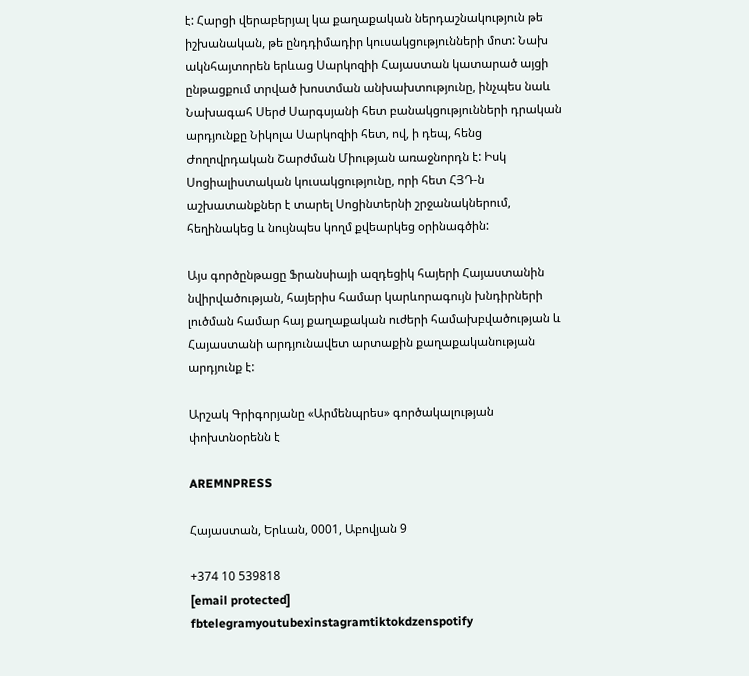է: Հարցի վերաբերյալ կա քաղաքական ներդաշնակություն թե իշխանական, թե ընդդիմադիր կուսակցությունների մոտ: Նախ ակնհայտորեն երևաց Սարկոզիի Հայաստան կատարած այցի ընթացքում տրված խոստման անխախտությունը, ինչպես նաև Նախագահ Սերժ Սարգսյանի հետ բանակցությունների դրական արդյունքը Նիկոլա Սարկոզիի հետ, ով, ի դեպ, հենց Ժողովրդական Շարժման Միության առաջնորդն է: Իսկ Սոցիալիստական կուսակցությունը, որի հետ ՀՅԴ-ն աշխատանքներ է տարել Սոցինտերնի շրջանակներում, հեղինակեց և նույնպես կողմ քվեարկեց օրինագծին:

Այս գործընթացը Ֆրանսիայի ազդեցիկ հայերի Հայաստանին նվիրվածության, հայերիս համար կարևորագույն խնդիրների լուծման համար հայ քաղաքական ուժերի համախբվածության և Հայաստանի արդյունավետ արտաքին քաղաքականության արդյունք է:

Արշակ Գրիգորյանը «Արմենպրես» գործակալության փոխտնօրենն է

AREMNPRESS

Հայաստան, Երևան, 0001, Աբովյան 9

+374 10 539818
[email protected]
fbtelegramyoutubexinstagramtiktokdzenspotify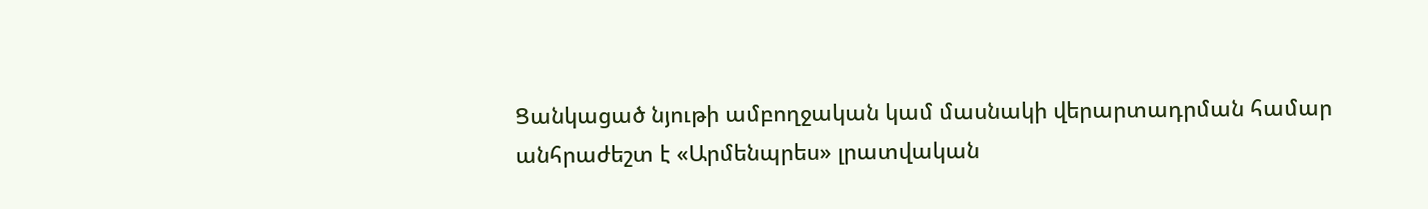Ցանկացած նյութի ամբողջական կամ մասնակի վերարտադրման համար անհրաժեշտ է «Արմենպրես» լրատվական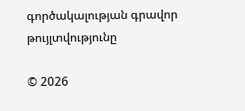գործակալության գրավոր թույլտվությունը

© 2026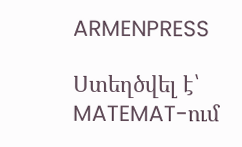ARMENPRESS

Ստեղծվել է՝ MATEMAT-ում